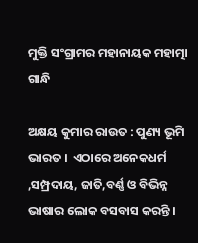ମୁକ୍ତି ସଂଗ୍ରାମର ମହାନାୟକ ମହାତ୍ମା ଗାନ୍ଧି

ଅକ୍ଷୟ କୁମାର ରାଉତ : ପୁଣ୍ୟ ଭୂମି ଭାରତ ।  ଏଠାରେ ଅନେକଧର୍ମ ,ସମ୍ପ୍ରଦାୟ, ଜାତି,ବର୍ଣ୍ଣ ଓ ବିଭିନ୍ନ ଭାଷାର ଲୋକ ବସବାସ କରନ୍ତି ।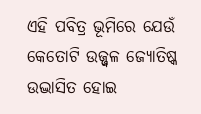ଏହି ପବିତ୍ର ଭୂମିରେ ଯେଉଁ କେତୋଟି ଉଜ୍ଜ୍ୱଳ ଜ୍ୟୋତିଷ୍କ ଉଦ୍ଭାସିତ ହୋଇ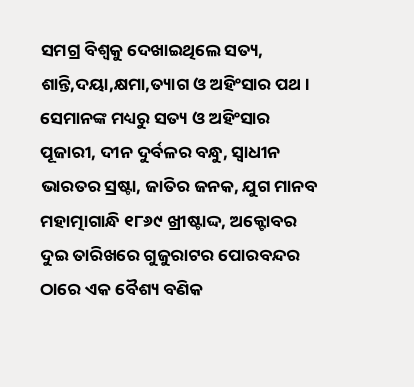ସମଗ୍ର ବିଶ୍ୱକୁ ଦେଖାଇଥିଲେ ସତ୍ୟ, ଶାନ୍ତି,ଦୟା,କ୍ଷମା,ତ୍ୟାଗ ଓ ଅହିଂସାର ପଥ । ସେମାନଙ୍କ ମଧ୍ୟରୁ ସତ୍ୟ ଓ ଅହିଂସାର ପୂଜାରୀ, ଦୀନ ଦୁର୍ବଳର ବନ୍ଧୁ, ସ୍ୱାଧୀନ ଭାରତର ସ୍ରଷ୍ଟା, ଜାତିର ଜନକ, ଯୁଗ ମାନବ ମହାତ୍ମାଗାନ୍ଧି ୧୮୬୯ ଖ୍ରୀଷ୍ଟାଦ୍ଦ, ଅକ୍ଟୋବର ଦୁଇ ତାରିଖରେ ଗୁଜୁରାଟର ପୋରବନ୍ଦର ଠାରେ ଏକ ବୈଶ୍ୟ ବଣିକ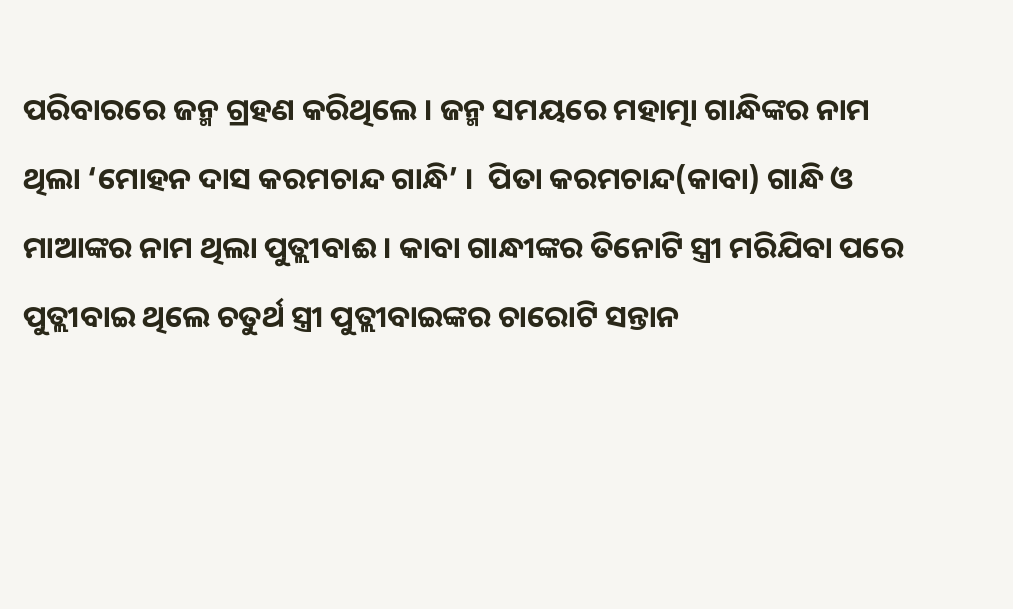ପରିବାରରେ ଜନ୍ମ ଗ୍ରହଣ କରିଥିଲେ । ଜନ୍ମ ସମୟରେ ମହାତ୍ମା ଗାନ୍ଧିଙ୍କର ନାମ ଥିଲା ‘ମୋହନ ଦାସ କରମଚାନ୍ଦ ଗାନ୍ଧି’ ।  ପିତା କରମଚାନ୍ଦ(କାବା) ଗାନ୍ଧି ଓ ମାଆଙ୍କର ନାମ ଥିଲା ପୁତ୍ଲୀବାଈ । କାବା ଗାନ୍ଧୀଙ୍କର ତିନୋଟି ସ୍ତ୍ରୀ ମରିଯିବା ପରେ ପୁତ୍ଲୀବାଇ ଥିଲେ ଚତୁର୍ଥ ସ୍ତ୍ରୀ ପୁତ୍ଲୀବାଇଙ୍କର ଚାରୋଟି ସନ୍ତାନ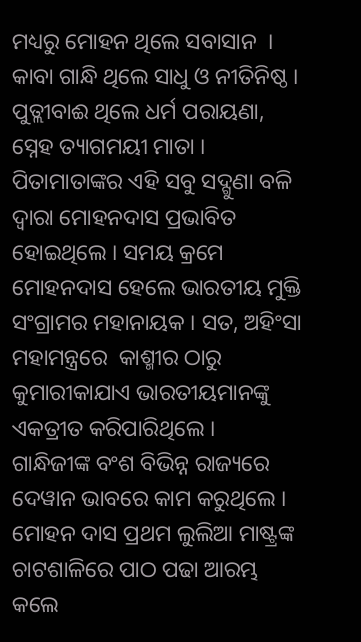ମଧ୍ୟରୁ ମୋହନ ଥିଲେ ସବାସାନ  । କାବା ଗାନ୍ଧି ଥିଲେ ସାଧୁ ଓ ନୀତିନିଷ୍ଠ । ପୁତ୍ଲୀବାଈ ଥିଲେ ଧର୍ମ ପରାୟଣା, ସ୍ନେହ ତ୍ୟାଗମୟୀ ମାତା । ପିତାମାତାଙ୍କର ଏହି ସବୁ ସଦ୍ଗୁଣା ବଳି ଦ୍ୱାରା ମୋହନଦାସ ପ୍ରଭାବିତ ହୋଇଥିଲେ । ସମୟ କ୍ରମେ ମୋହନଦାସ ହେଲେ ଭାରତୀୟ ମୁକ୍ତି ସଂଗ୍ରାମର ମହାନାୟକ । ସତ, ଅହିଂସା ମହାମନ୍ତ୍ରରେ  କାଶ୍ମୀର ଠାରୁ କୁମାରୀକାଯାଏ ଭାରତୀୟମାନଙ୍କୁ ଏକତ୍ରୀତ କରିପାରିଥିଲେ ।
ଗାନ୍ଧିଜୀଙ୍କ ବଂଶ ବିଭିନ୍ନ ରାଜ୍ୟରେ ଦେୱାନ ଭାବରେ କାମ କରୁଥିଲେ । ମୋହନ ଦାସ ପ୍ରଥମ ଲୁଲିଆ ମାଷ୍ଟ୍ରଙ୍କ ଚାଟଶାଳିରେ ପାଠ ପଢା ଆରମ୍ଭ କଲେ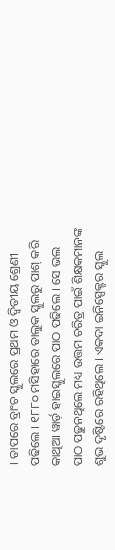। ତାପରେ ବ୍ରାଂଚ ସ୍କୁଲରେ ପ୍ରଥମ ଓ ଦ୍ୱିତୀୟ ଶ୍ରେଣୀ ପଢିଲେ । ୧୮୮୦ ମସିହାରେ ତାଲୁକ ସ୍କୁଲରୁ ପାଶ୍ କରି କାଥିଆ ୱାର୍ଡ଼ ହାଇସ୍କୁଲରେ ପାଠ ପଢିଲେ । ସେ ଭଲ ପାଠ ପଢୁନଥିଲେ ମଧ୍ୟ ଉତ୍ତମ ଚରିତ୍ର ପାଇଁ ଶିକ୍ଷକମାନଙ୍କ ଶୁଭ ଦୃଷ୍ଟିରେ ରହିଥିଲେ । ଏକଦା ଇନିସ୍ପେକ୍ଟର ସ୍କୁଲ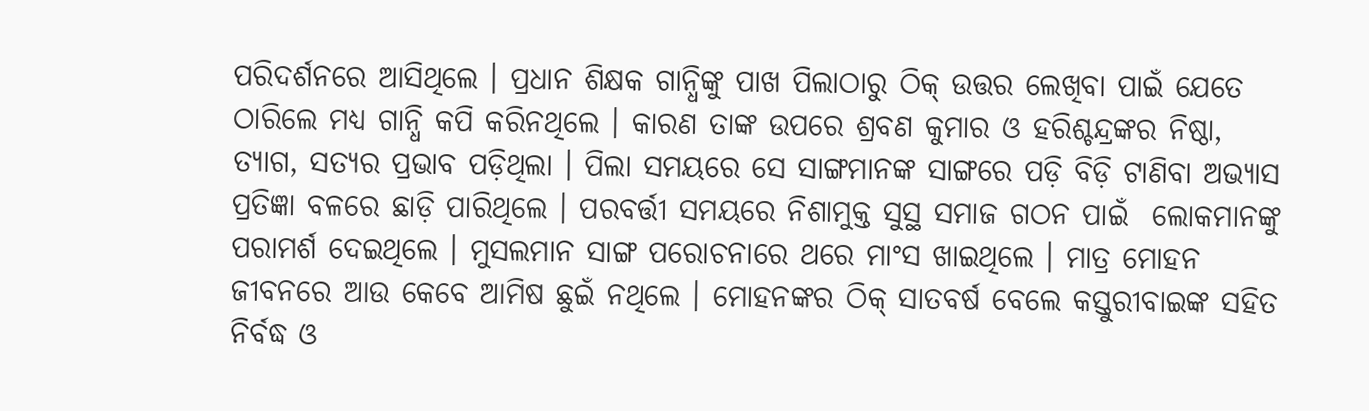ପରିଦର୍ଶନରେ ଆସିଥିଲେ । ପ୍ରଧାନ ଶିକ୍ଷକ ଗାନ୍ଧିଙ୍କୁ ପାଖ ପିଲାଠାରୁ ଠିକ୍ ଉତ୍ତର ଲେଖିବା ପାଇଁ ଯେତେ ଠାରିଲେ ମଧ୍ୟ ଗାନ୍ଧି କପି କରିନଥିଲେ । କାରଣ ତାଙ୍କ ଉପରେ ଶ୍ରବଣ କୁମାର ଓ ହରିଶ୍ଚନ୍ଦ୍ରଙ୍କର ନିଷ୍ଠା, ତ୍ୟାଗ, ସତ୍ୟର ପ୍ରଭାବ ପଡ଼ିଥିଲା । ପିଲା ସମୟରେ ସେ ସାଙ୍ଗମାନଙ୍କ ସାଙ୍ଗରେ ପଡ଼ି ବିଡ଼ି ଟାଣିବା ଅଭ୍ୟାସ ପ୍ରତିଜ୍ଞା ବଳରେ ଛାଡ଼ି ପାରିଥିଲେ । ପରବର୍ତ୍ତୀ ସମୟରେ ନିଶାମୁକ୍ତ ସୁସ୍ଥ ସମାଜ ଗଠନ ପାଇଁ  ଲୋକମାନଙ୍କୁ ପରାମର୍ଶ ଦେଇଥିଲେ । ମୁସଲମାନ ସାଙ୍ଗ ପରୋଚନାରେ ଥରେ ମାଂସ ଖାଇଥିଲେ । ମାତ୍ର ମୋହନ ଜୀବନରେ ଆଉ କେବେ ଆମିଷ ଛୁଇଁ ନଥିଲେ । ମୋହନଙ୍କର ଠିକ୍ ସାତବର୍ଷ ବେଲେ କସ୍ତୁରୀବାଇଙ୍କ ସହିତ ନିର୍ବଦ୍ଧ ଓ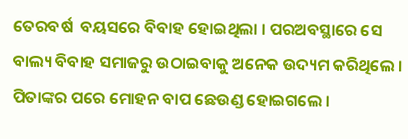ତେରବର୍ଷ  ବୟସରେ ବିବାହ ହୋଇଥିଲା । ପରଅବସ୍ଥାରେ ସେ ବାଲ୍ୟ ବିବାହ ସମାଜରୁ ଉଠାଇବାକୁ ଅନେକ ଉଦ୍ୟମ କରିଥିଲେ । ପିତାଙ୍କର ପରେ ମୋହନ ବାପ ଛେଉଣ୍ଡ ହୋଇଗଲେ ।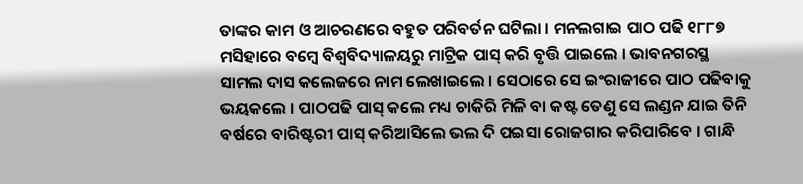ତାଙ୍କର କାମ ଓ ଆଚରଣରେ ବହୁତ ପରିବର୍ତନ ଘଟିଲା । ମନଲଗାଇ ପାଠ ପଢି ୧୮୮୭ ମସିହାରେ ବମ୍ବେ ବିଶ୍ୱବିଦ୍ୟାଳୟରୁ ମାଟ୍ରିକ ପାସ୍ କରି ବୃତ୍ତି ପାଇଲେ । ଭାବନଗରସ୍ଥ ସାମଲ ଦାସ କଲେଜରେ ନାମ ଲେଖାଇଲେ । ସେଠାରେ ସେ ଇଂରାଜୀରେ ପାଠ ପଢିବାକୁ ଭୟକଲେ । ପାଠପଢି ପାସ୍ କଲେ ମଧ୍ୟ ଚାକିରି ମିଳି ବା କଷ୍ଟ ତେଣୁ ସେ ଲଣ୍ଡନ ଯାଇ ତିନି ବର୍ଷରେ ବାରିଷ୍ଟରୀ ପାସ୍ କରିଆସିଲେ ଭଲ ଦି ପଇସା ରୋଜଗାର କରିପାରିବେ । ଗାନ୍ଧି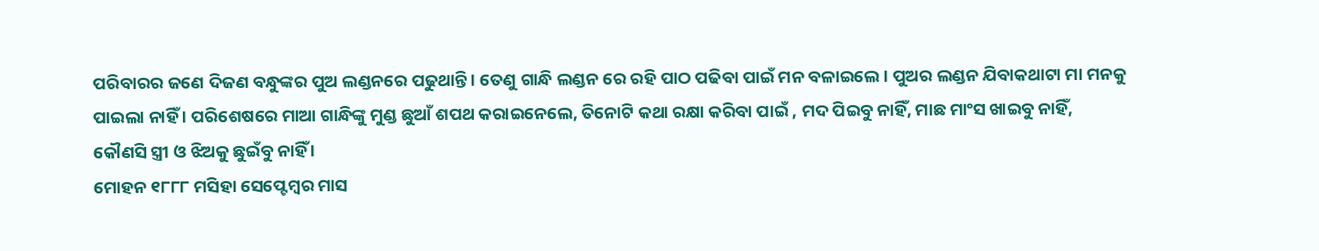ପରିବାରର ଜଣେ ଦିଜଣ ବନ୍ଧୁଙ୍କର ପୁଅ ଲଣ୍ଡନରେ ପଢୁଥାନ୍ତି । ତେଣୁ ଗାନ୍ଧି ଲଣ୍ଡନ ରେ ରହି ପାଠ ପଢିବା ପାଇଁ ମନ ବଳାଇଲେ । ପୁଅର ଲଣ୍ଡନ ଯିବାକଥାଟା ମା ମନକୁ ପାଇଲା ନାହିଁ । ପରିଶେଷରେ ମାଆ ଗାନ୍ଧିଙ୍କୁ ମୁଣ୍ଡ ଛୁଆଁ ଶପଥ କରାଇନେଲେ, ତିନୋଟି କଥା ରକ୍ଷା କରିବା ପାଇଁ , ମଦ ପିଇବୁ ନାହିଁ, ମାଛ ମାଂସ ଖାଇବୁ ନାହିଁ, କୌଣସି ସ୍ତ୍ରୀ ଓ ଝିଅକୁ ଛୁଇଁବୁ ନାହିଁ ।
ମୋହନ ୧୮୮୮ ମସିହା ସେପ୍ଟେମ୍ବର ମାସ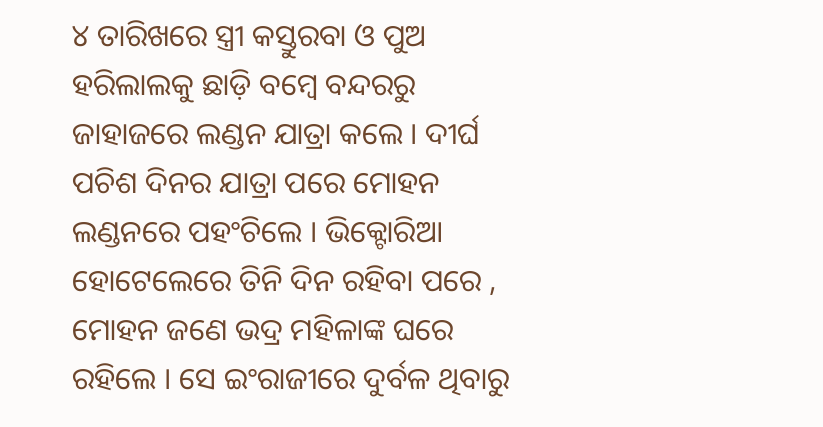୪ ତାରିଖରେ ସ୍ତ୍ରୀ କସ୍ତୁରବା ଓ ପୁଅ ହରିଲାଲକୁ ଛାଡ଼ି ବମ୍ବେ ବନ୍ଦରରୁ ଜାହାଜରେ ଲଣ୍ଡନ ଯାତ୍ରା କଲେ । ଦୀର୍ଘ ପଚିଶ ଦିନର ଯାତ୍ରା ପରେ ମୋହନ ଲଣ୍ଡନରେ ପହଂଚିଲେ । ଭିକ୍ଟୋରିଆ ହୋଟେଲେରେ ତିନି ଦିନ ରହିବା ପରେ , ମୋହନ ଜଣେ ଭଦ୍ର ମହିଳାଙ୍କ ଘରେ ରହିଲେ । ସେ ଇଂରାଜୀରେ ଦୁର୍ବଳ ଥିବାରୁ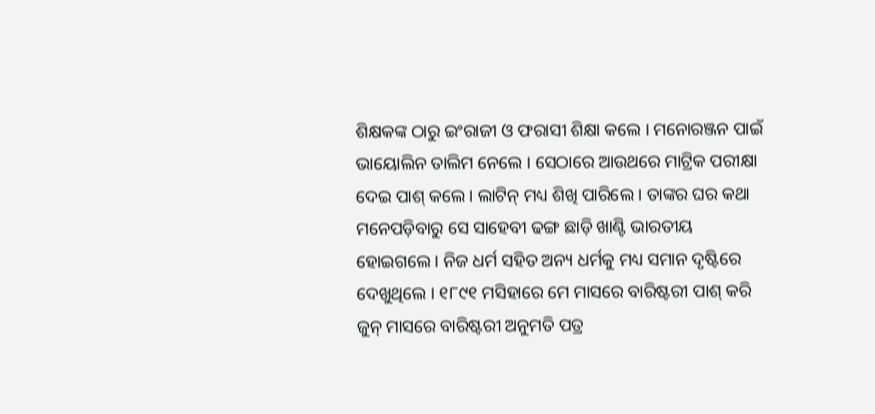ଶିକ୍ଷକଙ୍କ ଠାରୁ ଇଂରାଜୀ ଓ ଫରାସୀ ଶିକ୍ଷା କଲେ । ମନୋରଞ୍ଜନ ପାଇଁ ଭାୟୋଲିନ ତାଲିମ ନେଲେ । ସେଠାରେ ଆଉଥରେ ମାଟ୍ରିକ ପରୀକ୍ଷା ଦେଇ ପାଶ୍ କଲେ । ଲାଟିନ୍ ମଧ୍ୟ ଶିଖି ପାରିଲେ । ତାଙ୍କର ଘର କଥା ମନେପଡ଼ିବାରୁ ସେ ସାହେବୀ ଢଙ୍ଗ ଛାଡ଼ି ଖାଣ୍ଟି ଭାରତୀୟ ହୋଇଗଲେ । ନିଜ ଧର୍ମ ସହିତ ଅନ୍ୟ ଧର୍ମକୁ ମଧ୍ୟ ସମାନ ଦୃଷ୍ଟିରେ ଦେଖୁଥିଲେ । ୧୮୯୧ ମସିହାରେ ମେ ମାସରେ ବାରିଷ୍ଟରୀ ପାଶ୍ କରି ଜୁନ୍ ମାସରେ ବାରିଷ୍ଟରୀ ଅନୁମତି ପତ୍ର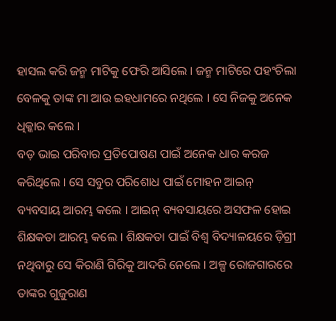ହାସଲ କରି ଜନ୍ମ ମାଟିକୁ ଫେରି ଆସିଲେ । ଜନ୍ମ ମାଟିରେ ପହଂଚିଲା ବେଳକୁ ତାଙ୍କ ମା ଆଉ ଇହଧାମରେ ନଥିଲେ । ସେ ନିଜକୁ ଅନେକ ଧିକ୍କାର କଲେ ।
ବଡ଼ ଭାଇ ପରିବାର ପ୍ରତିପୋଷଣ ପାଇଁ ଅନେକ ଧାର କରଜ କରିଥିଲେ । ସେ ସବୁର ପରିଶୋଧ ପାଇଁ ମୋହନ ଆଇନ୍ ବ୍ୟବସାୟ ଆରମ୍ଭ କଲେ । ଆଇନ୍ ବ୍ୟବସାୟରେ ଅସଫଳ ହୋଇ ଶିକ୍ଷକତା ଆରମ୍ଭ କଲେ । ଶିକ୍ଷକତା ପାଇଁ ବିଶ୍ୱ ବିଦ୍ୟାଳୟରେ ଡ଼ିଗ୍ରୀ ନଥିବାରୁ ସେ କିରାଣି ଗିରିକୁ ଆଦରି ନେଲେ । ଅଳ୍ପ ରୋଜଗାରରେ ତାଙ୍କର ଗୁଜୁରାଣ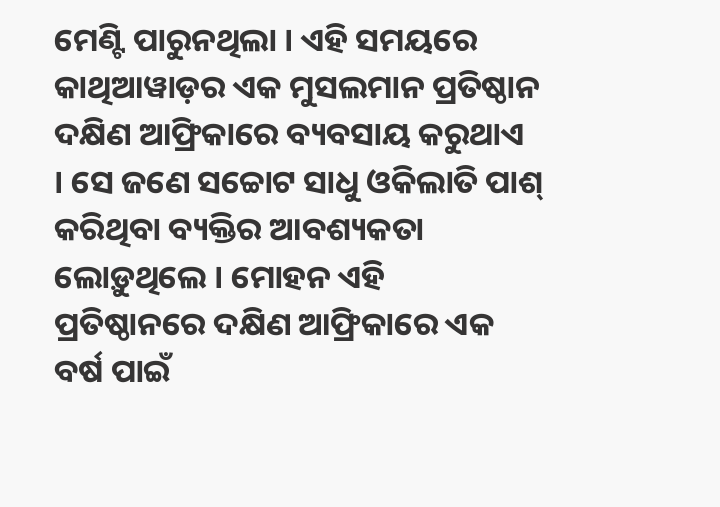ମେଣ୍ଟି ପାରୁନଥିଲା । ଏହି ସମୟରେ କାଥିଆୱାଡ଼ର ଏକ ମୁସଲମାନ ପ୍ରତିଷ୍ଠାନ ଦକ୍ଷିଣ ଆଫ୍ରିକାରେ ବ୍ୟବସାୟ କରୁଥାଏ  । ସେ ଜଣେ ସଚ୍ଚୋଟ ସାଧୁ ଓକିଲାତି ପାଶ୍ କରିଥିବା ବ୍ୟକ୍ତିର ଆବଶ୍ୟକତା ଲୋଡ଼ୁଥିଲେ । ମୋହନ ଏହି ପ୍ରତିଷ୍ଠାନରେ ଦକ୍ଷିଣ ଆଫ୍ରିକାରେ ଏକ ବର୍ଷ ପାଇଁ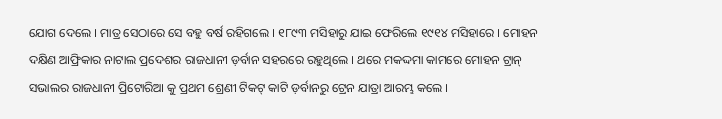ଯୋଗ ଦେଲେ । ମାତ୍ର ସେଠାରେ ସେ ବହୁ ବର୍ଷ ରହିଗଲେ । ୧୮୯୩ ମସିହାରୁ ଯାଇ ଫେରିଲେ ୧୯୧୪ ମସିହାରେ । ମୋହନ ଦକ୍ଷିଣ ଆଫ୍ରିକାର ନାଟାଲ ପ୍ରଦେଶର ରାଜଧାନୀ ଡ଼ର୍ବାନ ସହରରେ ରହୁଥିଲେ । ଥରେ ମକଦ୍ଦମା କାମରେ ମୋହନ ଟ୍ରାନ୍ ସଭାଲର ରାଜଧାନୀ ପ୍ରିଟୋରିଆ କୁ ପ୍ରଥମ ଶ୍ରେଣୀ ଟିକଟ୍ କାଟି ଡ଼ର୍ବାନରୁ ଟ୍ରେନ ଯାତ୍ରା ଆରମ୍ଭ କଲେ ।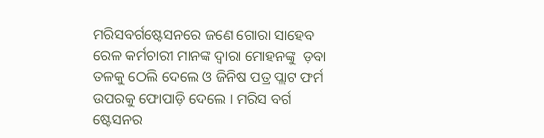ମରିସବର୍ଗଷ୍ଟେସନରେ ଜଣେ ଗୋରା ସାହେବ ରେଳ କର୍ମଚାରୀ ମାନଙ୍କ ଦ୍ୱାରା ମୋହନଙ୍କୁ  ଡ଼ବା ତଳକୁ ଠେଲି ଦେଲେ ଓ ଜିନିଷ ପତ୍ର ପ୍ଲାଟ ଫର୍ମ ଉପରକୁ ଫୋପାଡ଼ି ଦେଲେ । ମରିସ ବର୍ଗ ଷ୍ଟେସନର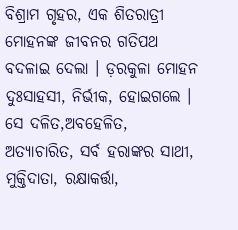ବିଶ୍ରାମ ଗୃହର, ଏକ ଶିତରାତ୍ରୀ ମୋହନଙ୍କ ଜୀବନର ଗତିପଥ ବଦଳାଇ ଦେଲା । ଡ଼ରକୁଳା ମୋହନ ଦୁଃସାହସୀ, ନିର୍ଭୀକ, ହୋଇଗଲେ । ସେ ଦଳିତ,ଅବହେଳିତ, ଅତ୍ୟାଚାରିତ, ସର୍ବ ହରାଙ୍କର ସାଥୀ, ମୁକ୍ତିଦାତା, ରକ୍ଷାକର୍ତ୍ତା,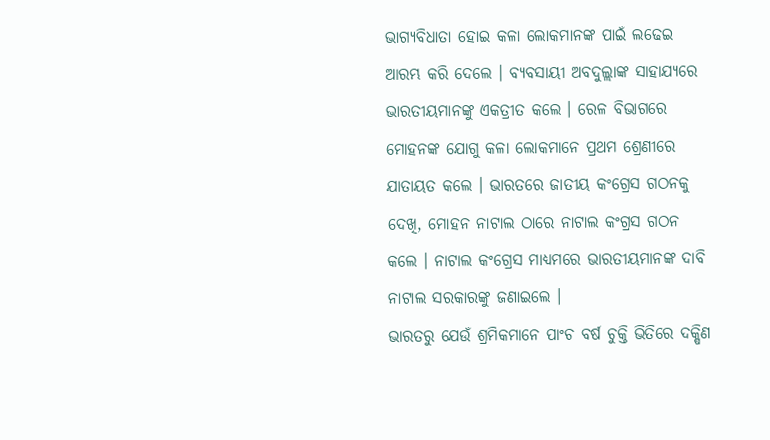ଭାଗ୍ୟବିଧାତା ହୋଇ କଳା ଲୋକମାନଙ୍କ ପାଇଁ ଲଢେଇ ଆରମ୍ଭ କରି ଦେଲେ । ବ୍ୟବସାୟୀ ଅବଦୁଲ୍ଲାଙ୍କ ସାହାଯ୍ୟରେ ଭାରତୀୟମାନଙ୍କୁ ଏକତ୍ରୀତ କଲେ । ରେଳ ବିଭାଗରେ ମୋହନଙ୍କ ଯୋଗୁ କଳା ଲୋକମାନେ ପ୍ରଥମ ଶ୍ରେଣୀରେ ଯାତାୟତ କଲେ । ଭାରତରେ ଜାତୀୟ କଂଗ୍ରେସ ଗଠନକୁ ଦେଖି, ମୋହନ ନାଟାଲ ଠାରେ ନାଟାଲ କଂଗ୍ରସ ଗଠନ କଲେ । ନାଟାଲ କଂଗ୍ରେସ ମାଧ୍ୟମରେ ଭାରତୀୟମାନଙ୍କ ଦାବି ନାଟାଲ ସରକାରଙ୍କୁ ଜଣାଇଲେ ।
ଭାରତରୁ ଯେଉଁ ଶ୍ରମିକମାନେ ପାଂଚ ବର୍ଷ ଚୁକ୍ତି ଭିତିରେ ଦକ୍ଷିଣ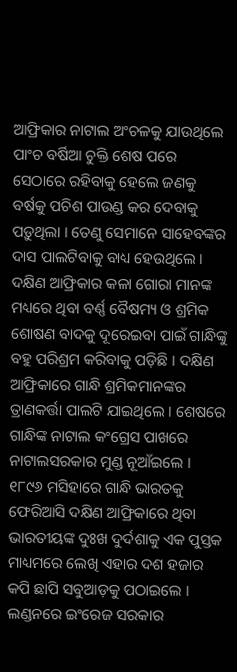ଆଫ୍ରିକାର ନାଟାଲ ଅଂଚଳକୁ ଯାଉଥିଲେ ପାଂଚ ବର୍ଷିଆ ଚୁକ୍ତି ଶେଷ ପରେ ସେଠାରେ ରହିବାକୁ ହେଲେ ଜଣକୁ ବର୍ଷକୁ ପଚିଶ ପାଉଣ୍ଡ କର ଦେବାକୁ ପଡ଼ୁଥିଲା । ତେଣୁ ସେମାନେ ସାହେବଙ୍କର ଦାସ ପାଲଟିବାକୁ ବାଧ୍ୟ ହେଉଥିଲେ । ଦକ୍ଷିଣ ଆଫ୍ରିକାର କଳା ଗୋରା ମାନଙ୍କ ମଧ୍ୟରେ ଥିବା ବର୍ଣ୍ଣ ବୈଷମ୍ୟ ଓ ଶ୍ରମିକ ଶୋଷଣ ବାଦକୁ ଦୂରେଇବା ପାଇଁ ଗାନ୍ଧିଙ୍କୁ ବହୁ ପରିଶ୍ରମ କରିବାକୁ ପଡ଼ିଛି । ଦକ୍ଷିଣ ଆଫ୍ରିକାରେ ଗାନ୍ଧି ଶ୍ରମିକମାନଙ୍କର ତ୍ରାଣକର୍ତ୍ତା ପାଲଟି ଯାଇଥିଲେ । ଶେଷରେ ଗାନ୍ଧିଙ୍କ ନାଟାଲ କଂଗ୍ରେସ ପାଖରେ ନାଟାଲସରକାର ମୁଣ୍ଡ ନୂଆଁଇଲେ ।
୧୮୯୬ ମସିହାରେ ଗାନ୍ଧି ଭାରତକୁ ଫେରିଆସି ଦକ୍ଷିଣ ଆଫ୍ରିକାରେ ଥିବା ଭାରତୀୟଙ୍କ ଦୁଃଖ ଦୁର୍ଦଶାକୁ ଏକ ପୁସ୍ତକ ମାଧ୍ୟମରେ ଲେଖି ଏହାର ଦଶ ହଜାର କପି ଛାପି ସବୁଆଡ଼କୁ ପଠାଇଲେ । ଲଣ୍ଡନରେ ଇଂରେଜ ସରକାର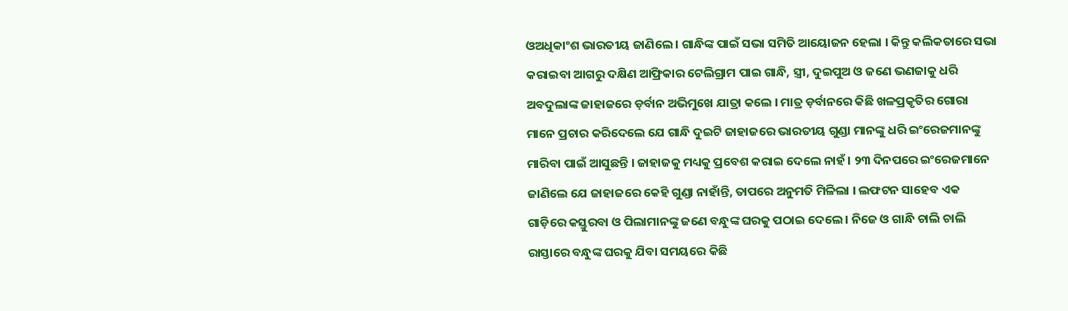ଓଅଧିକାଂଶ ଭାରତୀୟ ଜାଣିଲେ । ଗାନ୍ଧିଙ୍କ ପାଇଁ ସଭା ସମିତି ଆୟୋଜନ ହେଲା । କିନ୍ତୁ କଲିକତାରେ ସଭା କରାଇବା ଆଗରୁ ଦକ୍ଷିଣ ଆଫ୍ରିକାର ଟେଲିଗ୍ରାମ ପାଇ ଗାନ୍ଧି, ସ୍ତ୍ରୀ, ଦୁଇପୁଅ ଓ ଜଣେ ଭଣଜାକୁ ଧରି ଅବଦୁଲାଙ୍କ ଜାହାଜରେ ଡ଼ର୍ବାନ ଅଭିମୁଖେ ଯାତ୍ରା କଲେ । ମାତ୍ର ଡ଼ର୍ବାନରେ କିଛି ଖଳପ୍ରକୃତିର ଗୋରା ମାନେ ପ୍ରଚାର କରିଦେଲେ ଯେ ଗାନ୍ଧି ଦୁଇଟି ଜାହାଜରେ ଭାରତୀୟ ଗୁଣ୍ଡା ମାନଙ୍କୁ ଧରି ଇଂରେଜମାନଙ୍କୁ ମାରିବା ପାଇଁ ଆସୁଛନ୍ତି । ଜାହାଜକୁ ମଧ୍ୟକୁ ପ୍ରବେଶ କରାଇ ଦେଲେ ନାହଁ । ୨୩ ଦିନପରେ ଇଂରେଜମାନେ ଜାଣିଲେ ଯେ ଜାହାଜରେ କେହି ଗୁଣ୍ଡା ନାହାଁନ୍ତି, ତାପରେ ଅନୁମତି ମିଳିଲା । ଲଫଟନ ସାହେବ ଏକ ଗାଡ଼ିରେ କସ୍ତୁରବା ଓ ପିଲାମାନଙ୍କୁ ଜଣେ ବନ୍ଧୁଙ୍କ ଘରକୁ ପଠାଇ ଦେଲେ । ନିଜେ ଓ ଗାନ୍ଧି ଚାଲି ଚାଲି ରାସ୍ତାରେ ବନ୍ଧୁଙ୍କ ଘରକୁ ଯିବା ସମୟରେ କିଛି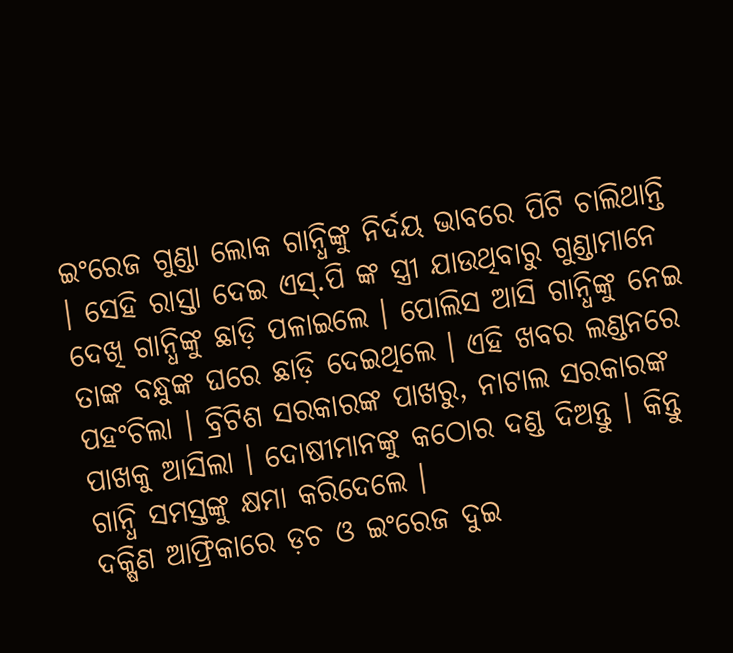ଇଂରେଜ ଗୁଣ୍ଡା ଲୋକ ଗାନ୍ଧିଙ୍କୁ ନିର୍ଦୟ ଭାବରେ ପିଟି ଚାଲିଥାନ୍ତି । ସେହି ରାସ୍ତା ଦେଇ ଏସ୍.ପି ଙ୍କ ସ୍ତ୍ରୀ ଯାଉଥିବାରୁ ଗୁଣ୍ଡାମାନେ ଦେଖି ଗାନ୍ଧିଙ୍କୁ ଛାଡ଼ି ପଳାଇଲେ । ପୋଲିସ ଆସି ଗାନ୍ଧିଙ୍କୁ ନେଇ ତାଙ୍କ ବନ୍ଧୁଙ୍କ ଘରେ ଛାଡ଼ି ଦେଇଥିଲେ । ଏହି ଖବର ଲଣ୍ଡନରେ ପହଂଚିଲା । ବ୍ରିଟିଶ ସରକାରଙ୍କ ପାଖରୁ, ନାଟାଲ ସରକାରଙ୍କ ପାଖକୁ ଆସିଲା । ଦୋଷୀମାନଙ୍କୁ କଠୋର ଦଣ୍ଡ ଦିଅନ୍ତୁ । କିନ୍ତୁ ଗାନ୍ଧି ସମସ୍ତଙ୍କୁ କ୍ଷମା କରିଦେଲେ ।
ଦକ୍ଷିଣ ଆଫ୍ରିକାରେ ଡ଼ଚ ଓ ଇଂରେଜ ଦୁଇ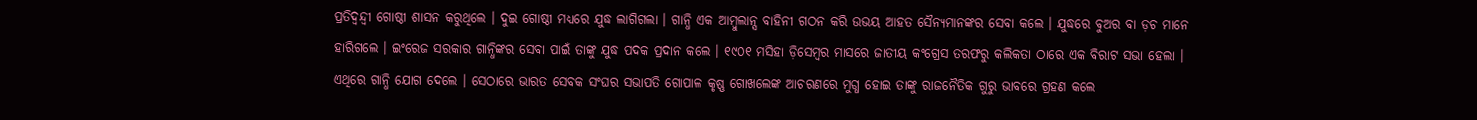ପ୍ରତିଦ୍ୱନ୍ଦ୍ୱୀ ଗୋଷ୍ଠୀ ଶାସନ କରୁଥିଲେ । ଦୁଇ ଗୋଷ୍ଠୀ ମଧ୍ୟରେ ଯୁଦ୍ଧ ଲାଗିଗଲା । ଗାନ୍ଧି ଏକ ଆମ୍ବୁଲାନ୍ସ ବାହିନୀ ଗଠନ କରି ଉଭୟ ଆହତ ସୈନ୍ୟମାନଙ୍କର ସେବା କଲେ । ଯୁଦ୍ଧରେ ବୁଅର ବା ଡ଼ଚ ମାନେ ହାରିଗଲେ । ଇଂରେଜ ସରକାର ଗାନ୍ଧିଙ୍କର ସେବା ପାଇଁ ତାଙ୍କୁ ଯୁଦ୍ଧ ପଦକ ପ୍ରଦାନ କଲେ । ୧୯୦୧ ମସିହା ଡ଼ିସେମ୍ବର ମାସରେ ଜାତୀୟ କଂଗ୍ରେସ ତରଫରୁ କଲିକତା ଠାରେ ଏକ ବିରାଟ ସଭା ହେଲା । ଏଥିରେ ଗାନ୍ଧି ଯୋଗ ଦେଲେ । ସେଠାରେ ଭାରତ ସେବକ ସଂଘର ସଭାପତି ଗୋପାଳ କୃଷ୍ଣ ଗୋଖଲେଙ୍କ ଆଚରଣରେ ମୁଗ୍ଧ ହୋଇ ତାଙ୍କୁ ରାଜନୈତିକ ଗୁରୁ ଭାବରେ ଗ୍ରହଣ କଲେ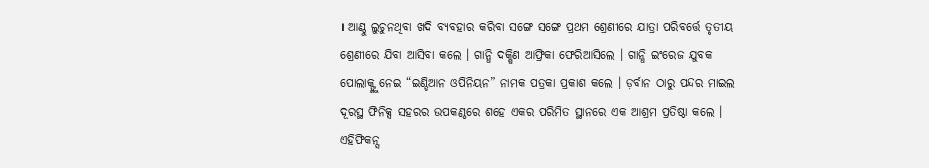। ଆଣ୍ଠୁ ଲୁଚୁନଥିବା ଖଦି ବ୍ୟବହାର କରିବା ସଙ୍ଗେ ସଙ୍ଗେ ପ୍ରଥମ ଶ୍ରେଣୀରେ ଯାତ୍ରା ପରିବର୍ତ୍ତେ ତୃତୀୟ ଶ୍ରେଣୀରେ ଯିବା ଆସିବା କଲେ । ଗାନ୍ଧି ଦକ୍ଷିଣ ଆଫ୍ରିକା ଫେରିଆସିଲେ । ଗାନ୍ଧି ଇଂରେଜ ଯୁବକ ପୋଲାକ୍ଙ୍କୁ ନେଇ “ଇଣ୍ଡିଆନ ଓପିନିୟନ” ନାମକ ପତ୍ରକା ପ୍ରକାଶ କଲେ । ଡ଼ର୍ବାନ ଠାରୁ ପନ୍ଦର ମାଇଲ ଦୂରସ୍ଥ ଫିନିକ୍ସ ସହରର ଉପକଣ୍ଠରେ ଶହେ ଏକର ପରିମିତ ସ୍ଥାନରେ ଏକ ଆଶ୍ରମ ପ୍ରତିଷ୍ଠା କଲେ । ଏହିଫିକନ୍ସ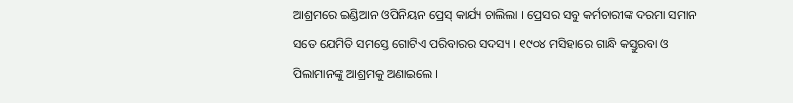ଆଶ୍ରମରେ ଇଣ୍ଡିଆନ ଓପିନିୟନ ପ୍ରେସ୍ କାର୍ଯ୍ୟ ଚାଲିଲା । ପ୍ରେସର ସବୁ କର୍ମଚାରୀଙ୍କ ଦରମା ସମାନ ସତେ ଯେମିତି ସମସ୍ତେ ଗୋଟିଏ ପରିବାରର ସଦସ୍ୟ । ୧୯୦୪ ମସିହାରେ ଗାନ୍ଧି କସ୍ତୁରବା ଓ ପିଲାମାନଙ୍କୁ ଆଶ୍ରମକୁ ଅଣାଇଲେ ।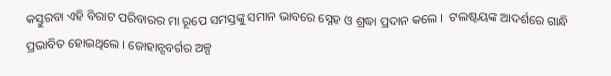କସ୍ତୁରବା ଏହି ବିରାଟ ପରିବାରର ମା ରୂପେ ସମସ୍ତଙ୍କୁ ସମାନ ଭାବରେ ସ୍ନେହ ଓ ଶ୍ରଦ୍ଧା ପ୍ରଦାନ କଲେ ।  ଟଲଷ୍ଟୟଙ୍କ ଆଦର୍ଶରେ ଗାନ୍ଧି ପ୍ରଭାବିତ ହୋଇଥିଲେ । ଜୋହାନ୍ସବର୍ଗର ଅଳ୍ପ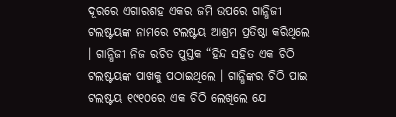ଦୂରରେ ଏଗାରଶହ ଏକର ଜମି ଉପରେ ଗାନ୍ଧିଜୀ ଟଲଷ୍ଟୟଙ୍କ ନାମରେ ଟଲଷ୍ଟୟ ଆଶ୍ରମ ପ୍ରତିଷ୍ଠା କରିଥିଲେ । ଗାନ୍ଧିଜୀ ନିଜ ରଚିତ ପୁସ୍ତକ “ହିନ୍ଦ ସହିତ ଏକ ଚିଠି ଟଲଷ୍ଟୟଙ୍କ ପାଖକୁ ପଠାଇଥିଲେ । ଗାନ୍ଧିଙ୍କର ଚିଠି ପାଇ ଟଲଷ୍ଟୟ ୧୯୧୦ରେ ଏକ ଚିଠି ଲେଖିଲେ ଯେ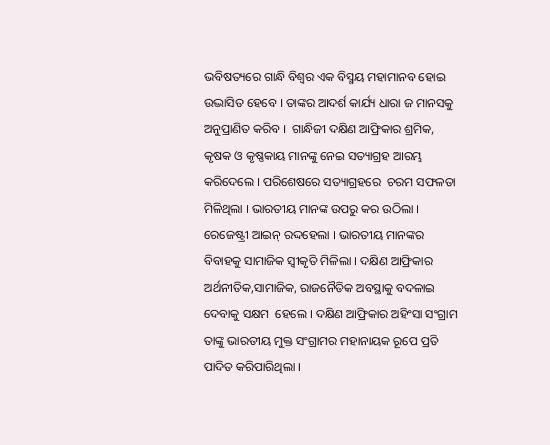ଭବିଷତ୍ୟରେ ଗାନ୍ଧି ବିଶ୍ୱର ଏକ ବିସ୍ମୟ ମହାମାନବ ହୋଇ ଉଦ୍ଭାସିତ ହେବେ । ତାଙ୍କର ଆଦର୍ଶ କାର୍ଯ୍ୟ ଧାରା ଜ ମାନସକୁ ଅନୁପ୍ରାଣିତ କରିବ ।  ଗାନ୍ଧିଜୀ ଦକ୍ଷିଣ ଆଫ୍ରିକାର ଶ୍ରମିକ, କୃଷକ ଓ କୃଷ୍ଣକାୟ ମାନଙ୍କୁ ନେଇ ସତ୍ୟାଗ୍ରହ ଆରମ୍ଭ କରିଦେଲେ । ପରିଶେଷରେ ସତ୍ୟାଗ୍ରହରେ  ଚରମ ସଫଳତା ମିଳିଥିଲା । ଭାରତୀୟ ମାନଙ୍କ ଉପରୁ କର ଉଠିଲା । ରେଜେଷ୍ଟ୍ରୀ ଆଇନ୍ ରଦ୍ଦହେଲା । ଭାରତୀୟ ମାନଙ୍କର ବିବାହକୁ ସାମାଜିକ ସ୍ୱୀକୃତି ମିଳିଲା । ଦକ୍ଷିଣ ଆଫ୍ରିକାର ଅର୍ଥନୀତିକ,ସାମାଜିକ, ରାଜନୈତିକ ଅବସ୍ଥାକୁ ବଦଳାଇ ଦେବାକୁ ସକ୍ଷମ  ହେଲେ । ଦକ୍ଷିଣ ଆଫ୍ରିକାର ଅହିଂସା ସଂଗ୍ରାମ ତାଙ୍କୁ ଭାରତୀୟ ମୁକ୍ତ ସଂଗ୍ରାମର ମହାନାୟକ ରୂପେ ପ୍ରତି ପାଦିତ କରିପାରିଥିଲା ।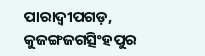ପାରାଦ୍ୱୀପଗଡ଼, କୁଜଙ୍ଗଜଗତ୍ସିଂହପୁର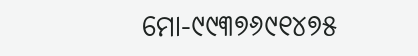ମୋ-୯୯୩୭୬୯୧୪୭୫